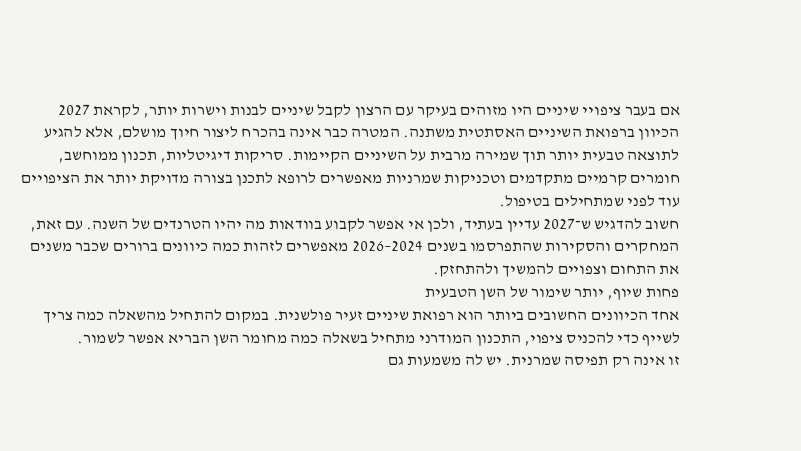אם בעבר ציפויי שיניים היו מזוהים בעיקר עם הרצון לקבל שיניים לבנות וישרות יותר, לקראת 2027 הכיוון ברפואת השיניים האסתטית משתנה. המטרה כבר אינה בהכרח ליצור חיוך מושלם, אלא להגיע לתוצאה טבעית יותר תוך שמירה מרבית על השיניים הקיימות. סריקות דיגיטליות, תכנון ממוחשב, חומרים קרמיים מתקדמים וטכניקות שמרניות מאפשרים לרופא לתכנן בצורה מדויקת יותר את הציפויים עוד לפני שמתחילים בטיפול.
חשוב להדגיש ש־2027 עדיין בעתיד, ולכן אי אפשר לקבוע בוודאות מה יהיו הטרנדים של השנה. עם זאת, המחקרים והסקירות שהתפרסמו בשנים 2024–2026 מאפשרים לזהות כמה כיוונים ברורים שכבר משנים את התחום וצפויים להמשיך ולהתחזק.
פחות שיוף, יותר שימור של השן הטבעית
אחד הכיוונים החשובים ביותר הוא רפואת שיניים זעיר פולשנית. במקום להתחיל מהשאלה כמה צריך לשייף כדי להכניס ציפוי, התכנון המודרני מתחיל בשאלה כמה מחומר השן הבריא אפשר לשמור.
זו אינה רק תפיסה שמרנית. יש לה משמעות גם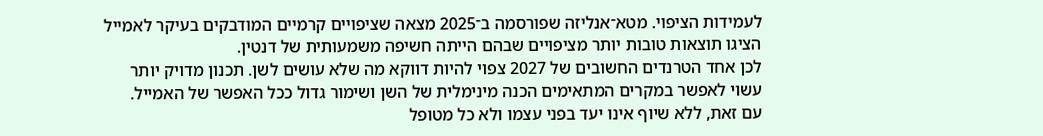לעמידות הציפוי. מטא־אנליזה שפורסמה ב־2025 מצאה שציפויים קרמיים המודבקים בעיקר לאמייל הציגו תוצאות טובות יותר מציפויים שבהם הייתה חשיפה משמעותית של דנטין.
לכן אחד הטרנדים החשובים של 2027 צפוי להיות דווקא מה שלא עושים לשן. תכנון מדויק יותר עשוי לאפשר במקרים המתאימים הכנה מינימלית של השן ושימור גדול ככל האפשר של האמייל.
עם זאת, ללא שיוף אינו יעד בפני עצמו ולא כל מטופל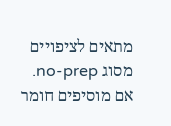מתאים לציפויים מסוג no-prep. אם מוסיפים חומר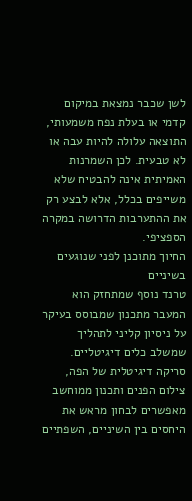לשן שכבר נמצאת במיקום קדמי או בעלת נפח משמעותי, התוצאה עלולה להיות עבה או לא טבעית. לכן השמרנות האמיתית אינה להבטיח שלא משייפים בכלל, אלא לבצע רק את ההתערבות הדרושה במקרה הספציפי.
החיוך מתוכנן לפני שנוגעים בשיניים
טרנד נוסף שמתחזק הוא המעבר מתכנון שמבוסס בעיקר על ניסיון קליני לתהליך שמשלב כלים דיגיטליים. סריקה דיגיטלית של הפה, צילום הפנים ותכנון ממוחשב מאפשרים לבחון מראש את היחסים בין השיניים, השפתיים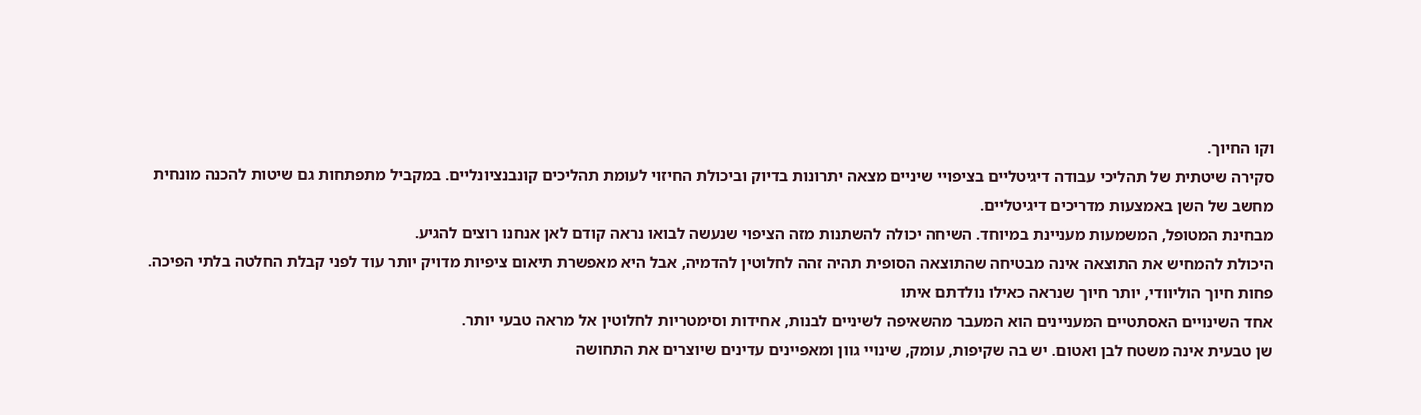וקו החיוך.
סקירה שיטתית של תהליכי עבודה דיגיטליים בציפויי שיניים מצאה יתרונות בדיוק וביכולת החיזוי לעומת תהליכים קונבנציונליים. במקביל מתפתחות גם שיטות להכנה מונחית מחשב של השן באמצעות מדריכים דיגיטליים.
מבחינת המטופל, המשמעות מעניינת במיוחד. השיחה יכולה להשתנות מזה הציפוי שנעשה לבואו נראה קודם לאן אנחנו רוצים להגיע.
היכולת להמחיש את התוצאה אינה מבטיחה שהתוצאה הסופית תהיה זהה לחלוטין להדמיה, אבל היא מאפשרת תיאום ציפיות מדויק יותר עוד לפני קבלת החלטה בלתי הפיכה.
פחות חיוך הוליוודי, יותר חיוך שנראה כאילו נולדתם איתו
אחד השינויים האסתטיים המעניינים הוא המעבר מהשאיפה לשיניים לבנות, אחידות וסימטריות לחלוטין אל מראה טבעי יותר.
שן טבעית אינה משטח לבן ואטום. יש בה שקיפות, עומק, שינויי גוון ומאפיינים עדינים שיוצרים את התחושה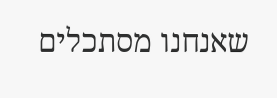שאנחנו מסתכלים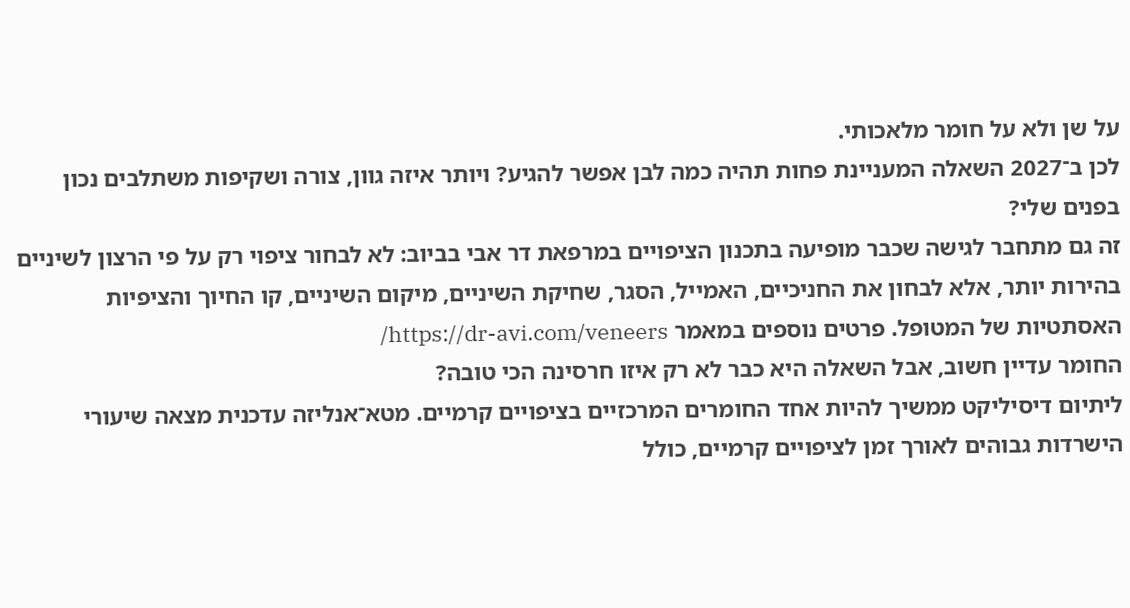על שן ולא על חומר מלאכותי.
לכן ב־2027 השאלה המעניינת פחות תהיה כמה לבן אפשר להגיע? ויותר איזה גוון, צורה ושקיפות משתלבים נכון בפנים שלי?
זה גם מתחבר לגישה שכבר מופיעה בתכנון הציפויים במרפאת דר אבי בביוב: לא לבחור ציפוי רק על פי הרצון לשיניים בהירות יותר, אלא לבחון את החניכיים, האמייל, הסגר, שחיקת השיניים, מיקום השיניים, קו החיוך והציפיות האסתטיות של המטופל. פרטים נוספים במאמר https://dr-avi.com/veneers/
החומר עדיין חשוב, אבל השאלה היא כבר לא רק איזו חרסינה הכי טובה?
ליתיום דיסיליקט ממשיך להיות אחד החומרים המרכזיים בציפויים קרמיים. מטא־אנליזה עדכנית מצאה שיעורי הישרדות גבוהים לאורך זמן לציפויים קרמיים, כולל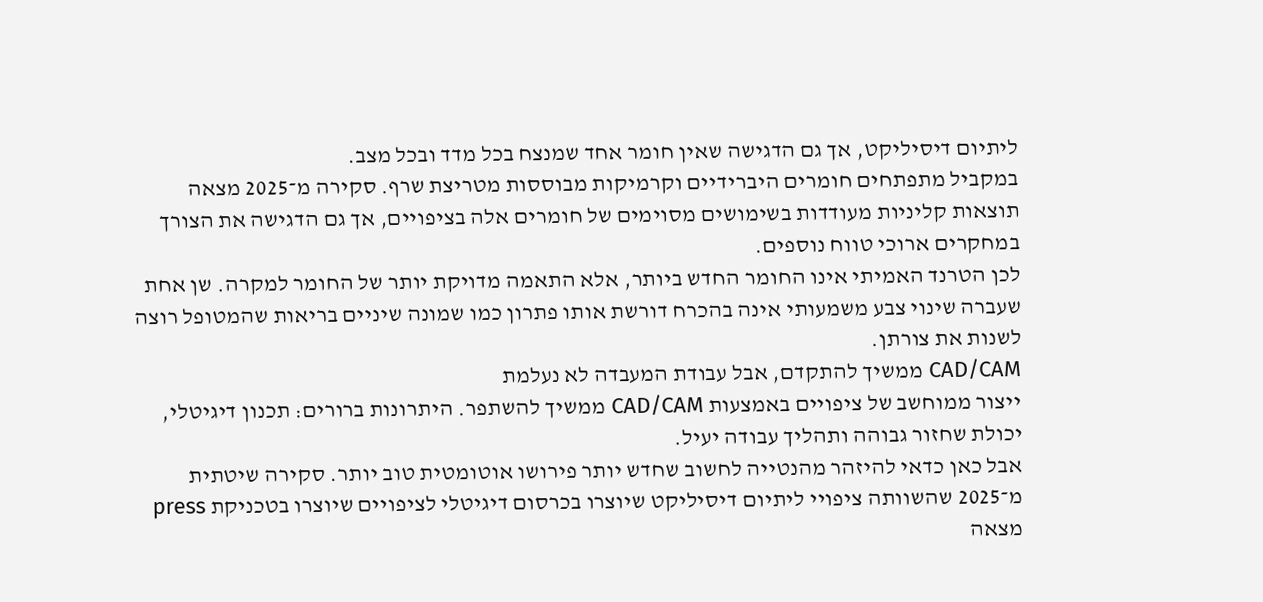ליתיום דיסיליקט, אך גם הדגישה שאין חומר אחד שמנצח בכל מדד ובכל מצב.
במקביל מתפתחים חומרים היברידיים וקרמיקות מבוססות מטריצת שרף. סקירה מ־2025 מצאה תוצאות קליניות מעודדות בשימושים מסוימים של חומרים אלה בציפויים, אך גם הדגישה את הצורך במחקרים ארוכי טווח נוספים.
לכן הטרנד האמיתי אינו החומר החדש ביותר, אלא התאמה מדויקת יותר של החומר למקרה. שן אחת שעברה שינוי צבע משמעותי אינה בהכרח דורשת אותו פתרון כמו שמונה שיניים בריאות שהמטופל רוצה לשנות את צורתן.
CAD/CAM ממשיך להתקדם, אבל עבודת המעבדה לא נעלמת
ייצור ממוחשב של ציפויים באמצעות CAD/CAM ממשיך להשתפר. היתרונות ברורים: תכנון דיגיטלי, יכולת שחזור גבוהה ותהליך עבודה יעיל.
אבל כאן כדאי להיזהר מהנטייה לחשוב שחדש יותר פירושו אוטומטית טוב יותר. סקירה שיטתית מ־2025 שהשוותה ציפויי ליתיום דיסיליקט שיוצרו בכרסום דיגיטלי לציפויים שיוצרו בטכניקת press מצאה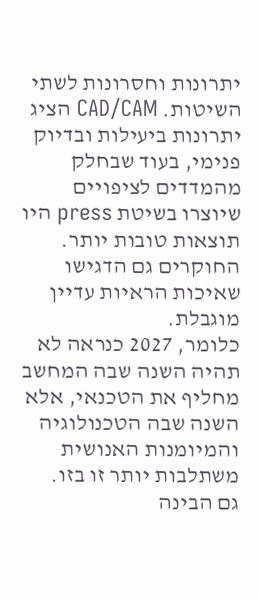יתרונות וחסרונות לשתי השיטות. CAD/CAM הציג יתרונות ביעילות ובדיוק פנימי, בעוד שבחלק מהמדדים לציפויים שיוצרו בשיטת press היו תוצאות טובות יותר. החוקרים גם הדגישו שאיכות הראיות עדיין מוגבלת.
כלומר, 2027 כנראה לא תהיה השנה שבה המחשב מחליף את הטכנאי, אלא השנה שבה הטכנולוגיה והמיומנות האנושית משתלבות יותר זו בזו.
גם הבינה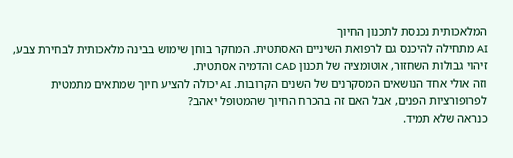המלאכותית נכנסת לתכנון החיוך
AI מתחילה להיכנס גם לרפואת השיניים האסתטית. המחקר בוחן שימוש בבינה מלאכותית לבחירת צבע, זיהוי גבולות השחזור, אוטומציה של תכנון CAD והדמיה אסתטית.
וזה אולי אחד הנושאים המסקרנים של השנים הקרובות. AI יכולה להציע חיוך שמתאים מתמטית לפרופורציות הפנים, אבל האם זה בהכרח החיוך שהמטופל יאהב?
כנראה שלא תמיד.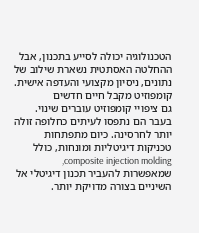הטכנולוגיה יכולה לסייע בתכנון, אבל ההחלטה האסתטית נשארת שילוב של נתונים, ניסיון מקצועי והעדפה אישית.
קומפוזיט מקבל חיים חדשים
גם ציפויי קומפוזיט עוברים שינוי. בעבר הם נתפסו לעיתים כחלופה זולה יותר לחרסינה. כיום מתפתחות טכניקות דיגיטליות ומונחות, כולל composite injection molding, שמאפשרות להעביר תכנון דיגיטלי אל השיניים בצורה מדויקת יותר.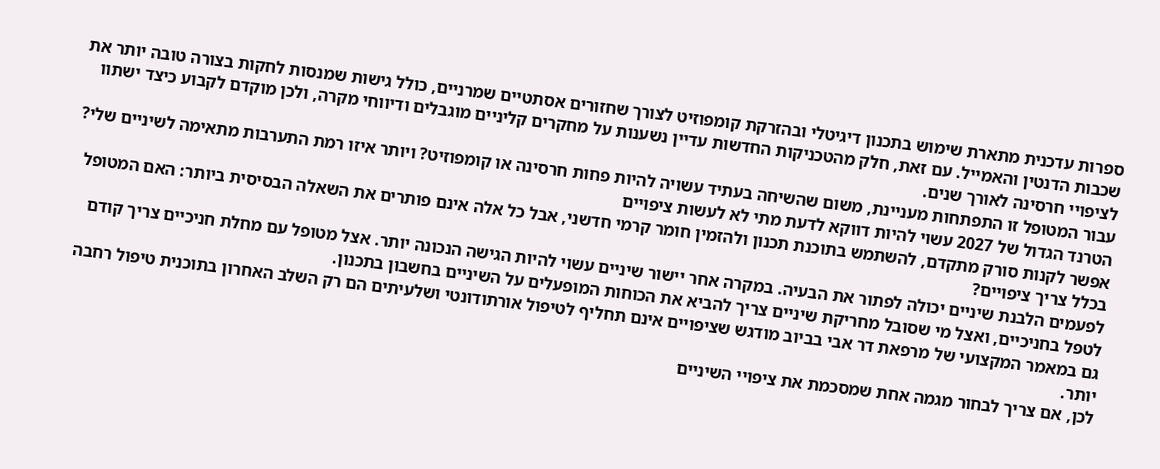ספרות עדכנית מתארת שימוש בתכנון דיגיטלי ובהזרקת קומפוזיט לצורך שחזורים אסתטיים שמרניים, כולל גישות שמנסות לחקות בצורה טובה יותר את שכבות הדנטין והאמייל. עם זאת, חלק מהטכניקות החדשות עדיין נשענות על מחקרים קליניים מוגבלים ודיווחי מקרה, ולכן מוקדם לקבוע כיצד ישתוו לציפויי חרסינה לאורך שנים.
עבור המטופל זו התפתחות מעניינת, משום שהשיחה בעתיד עשויה להיות פחות חרסינה או קומפוזיט? ויותר איזו רמת התערבות מתאימה לשיניים שלי?
הטרנד הגדול של 2027 עשוי להיות דווקא לדעת מתי לא לעשות ציפויים
אפשר לקנות סורק מתקדם, להשתמש בתוכנת תכנון ולהזמין חומר קרמי חדשני, אבל כל אלה אינם פותרים את השאלה הבסיסית ביותר: האם המטופל בכלל צריך ציפויים?
לפעמים הלבנת שיניים יכולה לפתור את הבעיה. במקרה אחר יישור שיניים עשוי להיות הגישה הנכונה יותר. אצל מטופל עם מחלת חניכיים צריך קודם לטפל בחניכיים, ואצל מי שסובל מחריקת שיניים צריך להביא את הכוחות המופעלים על השיניים בחשבון בתכנון.
גם במאמר המקצועי של מרפאת דר אבי בביוב מודגש שציפויים אינם תחליף לטיפול אורתודונטי ושלעיתים הם רק השלב האחרון בתוכנית טיפול רחבה יותר.
לכן, אם צריך לבחור מגמה אחת שמסכמת את ציפויי השיניים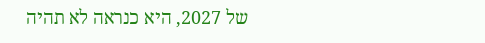של 2027, היא כנראה לא תהיה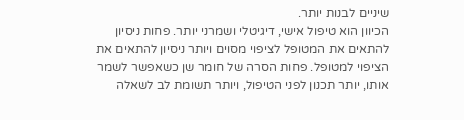שיניים לבנות יותר.
הכיוון הוא טיפול אישי, דיגיטלי ושמרני יותר. פחות ניסיון להתאים את המטופל לציפוי מסוים ויותר ניסיון להתאים את הציפוי למטופל. פחות הסרה של חומר שן כשאפשר לשמר אותו, יותר תכנון לפני הטיפול, ויותר תשומת לב לשאלה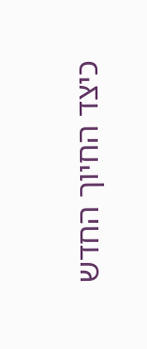כיצד החיוך החדש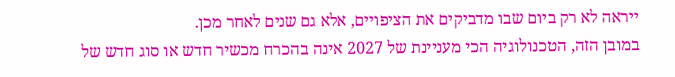ייראה לא רק ביום שבו מדביקים את הציפויים, אלא גם שנים לאחר מכן.
במובן הזה, הטכנולוגיה הכי מעניינת של 2027 אינה בהכרח מכשיר חדש או סוג חדש של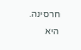חרסינה. היא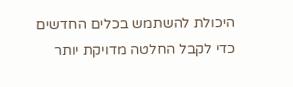היכולת להשתמש בכלים החדשים כדי לקבל החלטה מדויקת יותר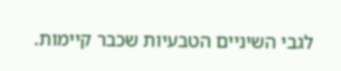לגבי השיניים הטבעיות שכבר קיימות.